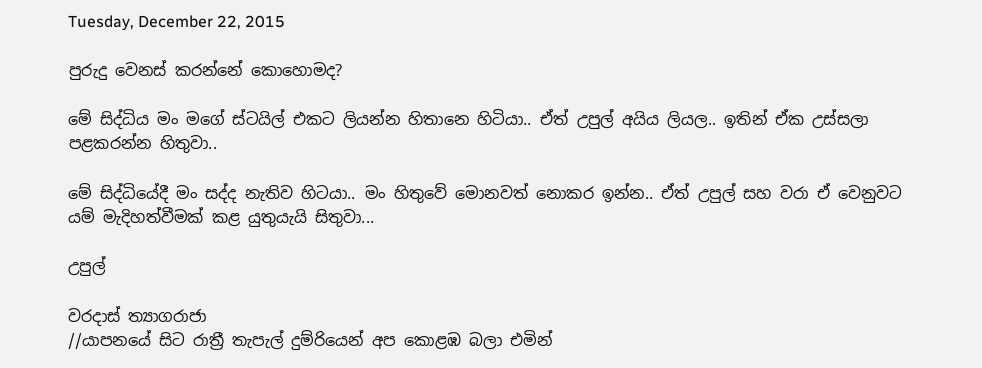Tuesday, December 22, 2015

පුරුදු වෙනස් කරන්නේ කොහොමද?

මේ සිද්ධිය මං මගේ ස්ටයිල් එකට ලියන්න හිතානෙ හිටියා.. ඒත් උපුල් අයිය ලියල.. ඉතින් ඒක උස්සලා පළකරන්න හිතුවා..

මේ සිද්ධියේදී මං සද්ද නැතිව හිටයා.. මං හිතුවේ මොනවත් නොකර ඉන්න.. ඒත් උපුල් සහ වරා ඒ වෙනුවට යම් මැදිහත්වීමක් කළ යුතුයැයි සිතුවා...

උපුල්

වරදාස් ත්‍යාගරාජා
//යාපනයේ සිට රාත්‍රී තැපැල් දුම්රියෙන් අප කොළඹ බලා එමින්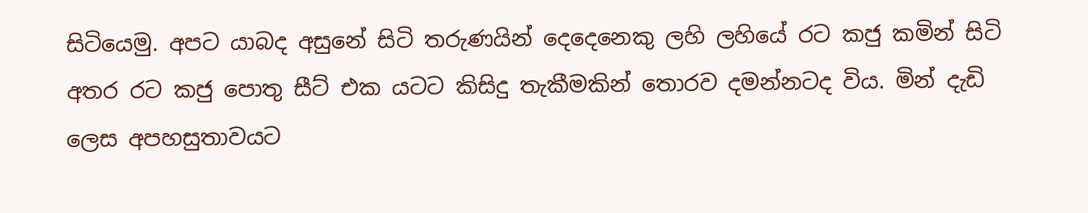සිටියෙමු. අපට යාබද අසුනේ සිටි තරුණයින් දෙදෙනෙකු ලහි ලහියේ රට කජු කමින් සිටි අතර රට කජු පොතු සීට් එක යටට කිසිදු තැකීමකින් තොරව දමන්නටද විය. මින් දැඩි ලෙස අපහසුතාවයට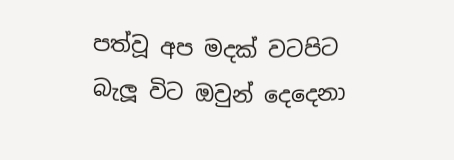පත්වූ අප මදක් වටපිට බැලූ විට ඔවුන් දෙදෙනා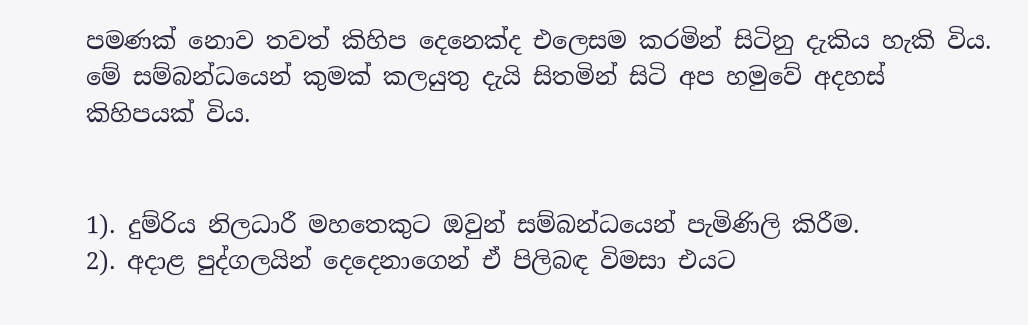පමණක් නොව තවත් කිහිප දෙනෙක්ද එලෙසම කරමින් සිටිනු දැකිය හැකි විය. මේ සම්බන්ධයෙන් කුමක් කලයුතු දැයි සිතමින් සිටි අප හමුවේ අදහස් කිහිපයක් විය.


1). දුම්රිය නිලධාරී මහතෙකුට ඔවුන් සම්බන්ධයෙන් පැමිණිලි කිරීම.
2). අදාළ පුද්ගලයින් දෙදෙනාගෙන් ඒ පිලිබඳ විමසා එයට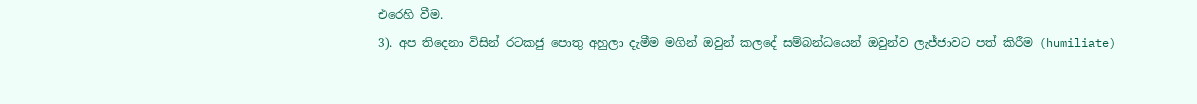එරෙහි වීම.
3). අප තිදෙනා විසින් රටකජු පොතු අහුලා දැමීම මගින් ඔවුන් කලදේ සම්බන්ධයෙන් ඔවුන්ව ලැජ්ජාවට පත් කිරීම (humiliate)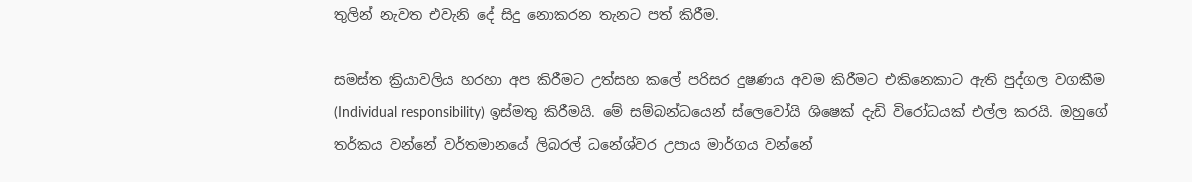තුලින් නැවත එවැනි දේ සිදු නොකරන තැනට පත් කිරීම.

සමස්ත ක්‍රියාවලිය හරහා අප කිරීමට උත්සහ කලේ පරිසර දුෂණය අවම කිරීමට එකිනෙකාට ඇති පුද්ගල වගකීම (Individual responsibility) ඉස්මතු කිරීමයි. මේ සම්බන්ධයෙන් ස්ලෙවෝයි ශිෂෙක් දැඩි විරෝධයක් එල්ල කරයි. ඔහුගේ තර්කය වන්නේ වර්තමානයේ ලිබරල් ධනේශ්වර උපාය මාර්ගය වන්නේ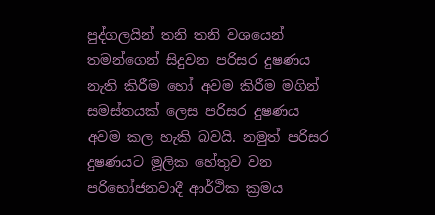පුද්ගලයින් තනි තනි වශයෙන් තමන්ගෙන් සිදුවන පරිසර දුෂණය නැති කිරීම හෝ අවම කිරීම මගින් සමස්තයක් ලෙස පරිසර දුෂණය අවම කල හැකි බවයි. නමුත් පරිසර දුෂණයට මූලික හේතුව වන පරිභෝජනවාදී ආර්ථික ක්‍රමය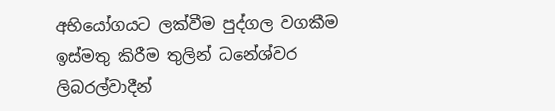අභියෝගයට ලක්වීම පුද්ගල වගකීම ඉස්මතු කිරීම තුලින් ධනේශ්වර ලිබරල්වාදීන්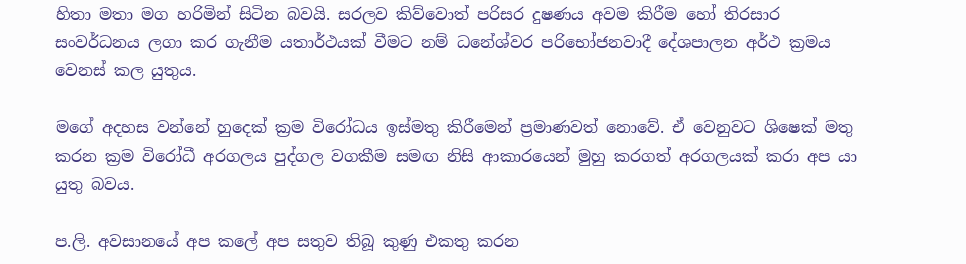හිතා මතා මග හරිමින් සිටින බවයි. සරලව කිව්වොත් පරිසර දුෂණය අවම කිරීම හෝ තිරසාර සංවර්ධනය ලගා කර ගැනීම යතාර්ථයක් වීමට නම් ධනේශ්වර පරිභෝජනවාදී දේශපාලන අර්ථ ක්‍රමය වෙනස් කල යුතුය.

මගේ අදහස වන්නේ හුදෙක් ක්‍රම විරෝධය ඉස්මතු කිරීමෙන් ප්‍රමාණවත් නොවේ. ඒ වෙනුවට ශිෂෙක් මතු කරන ක්‍රම විරෝධී අරගලය පුද්ගල වගකීම සමඟ නිසි ආකාරයෙන් මුහු කරගත් අරගලයක් කරා අප යා යුතු බවය.

ප.ලි. අවසානයේ අප කලේ අප සතුව තිබූ කුණු එකතු කරන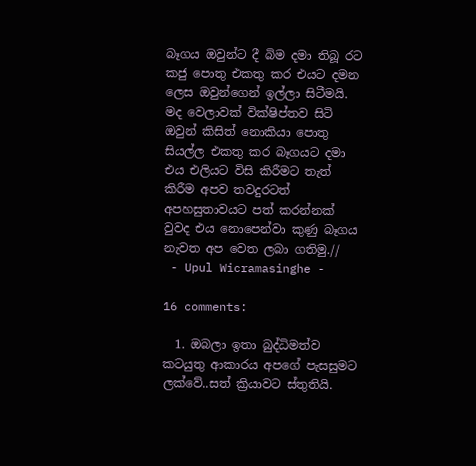බෑගය ඔවුන්ට දී බිම දමා තිබූ රට කජු පොතු එකතු කර එයට දමන ලෙස ඔවුන්ගෙන් ඉල්ලා සිටීමයි. මද වෙලාවක් වික්ෂිප්තව සිටි ඔවුන් කිසිත් නොකියා පොතු සියල්ල එකතු කර බෑගයට දමා එය එලියට විසි කිරීමට තැත් කිරීම අපව තවදුරටත් අපහසුතාවයට පත් කරන්නක් වුවද එය නොපෙන්වා කුණු බෑගය නැවත අප වෙත ලබා ගතිමු.//
 - Upul Wicramasinghe -

16 comments:

  1. ඔබලා ඉතා බුද්ධිමත්ව කටයුතු ආකාරය අපගේ පැසසුමට ලක්වේ..සත් ක්‍රියාවට ස්තුතියි.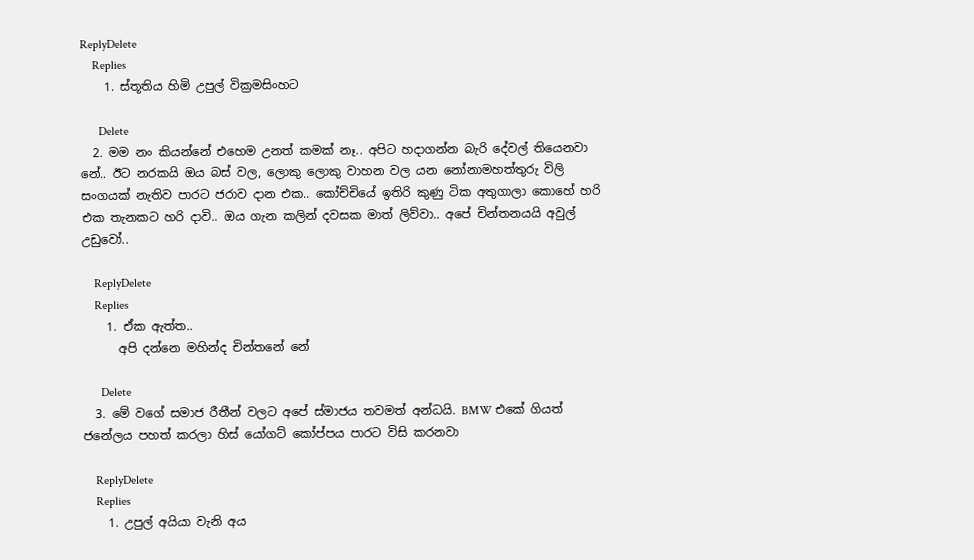ReplyDelete
    Replies
    1. ස්තූතිය හිමි උපුල් වික්‍රමසිංහට

      Delete
  2. මම නං කියන්නේ එහෙම උනත් කමක් නෑ.. අපිට හදාගන්න බැරි දේවල් තියෙනවා නේ.. ඊට නරකයි ඔය බස් වල, ලොකු ලොකු වාහන වල යන නෝනාමහත්තුරු විලි සංගයක් නැතිව පාරට ජරාව දාන එක.. කෝච්චියේ ඉතිරි කුණු ටික අතුගාලා කොහේ හරි එක තැනකට හරි දාවි.. ඔය ගැන කලින් දවසක මාත් ලිව්වා.. අපේ චින්තනයයි අවුල් උඩුවෝ..

    ReplyDelete
    Replies
    1. ඒක ඇත්ත..
      අපි දන්නෙ මහින්ද චින්තනේ නේ

      Delete
  3. මේ වගේ සමාජ රීතීන් වලට අපේ ස්මාජය තවමත් අන්ධයි. BMW එකේ ගියත් ජනේලය පහත් කරලා හිස් යෝගට් කෝප්පය පාරට විසි කරනවා

    ReplyDelete
    Replies
    1. උපුල් අයියා වැනි අය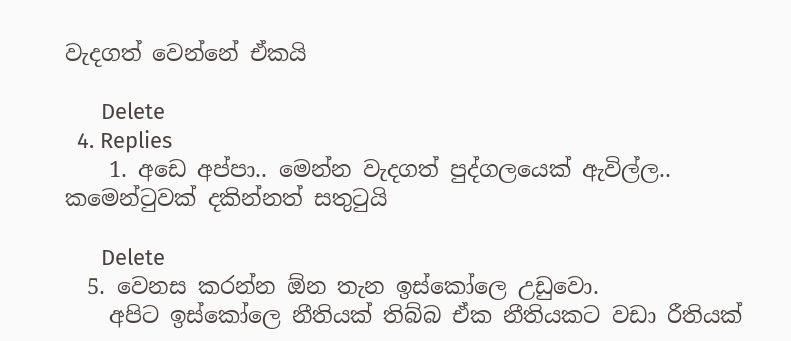වැදගත් වෙන්නේ ඒකයි

      Delete
  4. Replies
    1. අඩෙ අප්පා.. මෙන්න වැදගත් පුද්ගලයෙක් ඇවිල්ල.. කමෙන්ටුවක් දකින්නත් සතුටුයි

      Delete
  5. වෙනස කරන්න ඕන තැන ඉස්කෝලෙ උඩුවො.
    අපිට ඉස්කෝලෙ නීතියක් තිබ්බ ඒක නීතියකට වඩා රීතියක්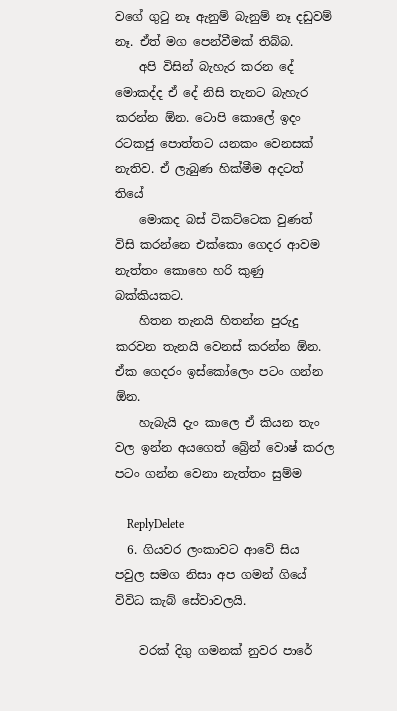වගේ ගුටු නෑ ඇනුම් බැනුම් නෑ දඩුවම් නෑ. ඒත් මග පෙන්වීමක් තිබ්බ.
    අපි විසින් බැහැර කරන දේ මොකද්ද ඒ දේ නිසි තැනට බැහැර කරන්න ඕන. ටොපි කොලේ ඉදං රටකජු පොත්තට යනකං වෙනසක් නැතිව. ඒ ලැබුණ හික්මීම අදටත් තියේ
    මොකද බස් ටිකට්ටෙක වුණත් විසි කරන්නෙ එක්කො ගෙදර ආවම නැත්තං කොහෙ හරි කුණු බක්කියකට.
    හිතන තැනයි හිතන්න පුරුදු කරවන තැනයි වෙනස් කරන්න ඕන. ඒක ගෙදරං ඉස්කෝලෙං පටං ගන්න ඕන.
    හැබැයි දැං කාලෙ ඒ කියන තැං වල ඉන්න අයගෙත් බ්‍රේන් වොෂ් කරල පටං ගන්න වෙනා නැත්තං සුම්ම

    ReplyDelete
  6. ගියවර ලංකාවට ආවේ සිය පවුල සමග නිසා අප ගමන් ගියේ විවිධ කැබ් සේවාවලයි.

    වරක් දිගු ගමනක් නුවර පාරේ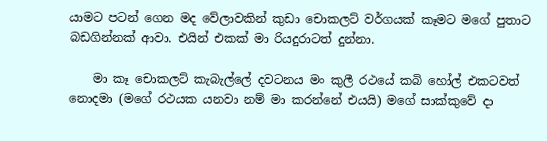යාමට පටන් ගෙන මද වේලාවකින් කුඩා චොකලට් වර්ගයක් කෑමට මගේ පුතාට බඩගින්නක් ආවා. එයින් එකක් මා රියදුරාටත් දුන්නා.

    මා කෑ චොකලට් කැබැල්ලේ දවටනය මං කුලී රථයේ කබි හෝල් එකටවත් නොදමා (මගේ රථයක යනවා නම් මා කරන්නේ එයයි) මගේ සාක්කුවේ දා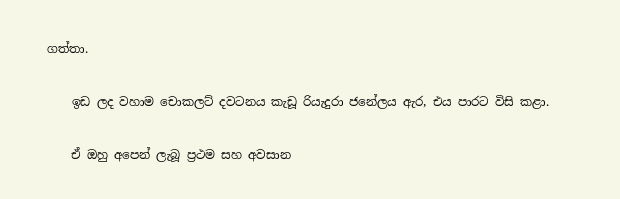ගත්තා.

    ඉඩ ලද වහාම චොකලට් දවටනය කැඩූ රියැදුරා ජනේලය ඇර, එය පාරට විසි කළා.

    ඒ ඔහු අපෙන් ලැබූ ප්‍රථම සහ අවසාන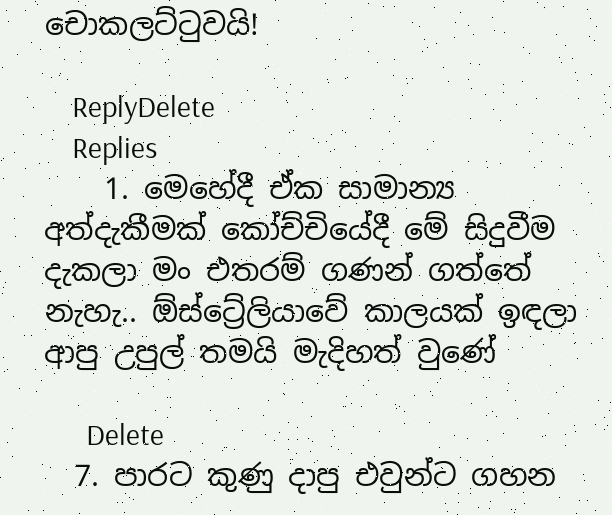චොකලට්ටුවයි!

    ReplyDelete
    Replies
    1. මෙහේදී ඒක සාමාන්‍ය අත්දැකීමක් කෝච්චියේදී මේ සිදුවීම දැකලා මං එතරම් ගණන් ගත්තේ නැහැ.. ඕස්ට්‍රේලියාවේ කාලයක් ඉඳලා ආපු උපුල් තමයි මැදිහත් වුණේ

      Delete
  7. පාරට කුණු දාපු එවුන්ට ගහන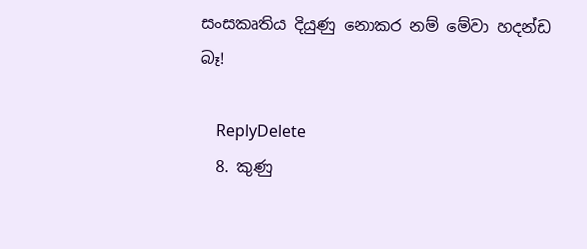සංසකෘතිය දියුණු නොකර නම් මේවා හදන්ඩ බෑ!

    ReplyDelete
  8. කුණු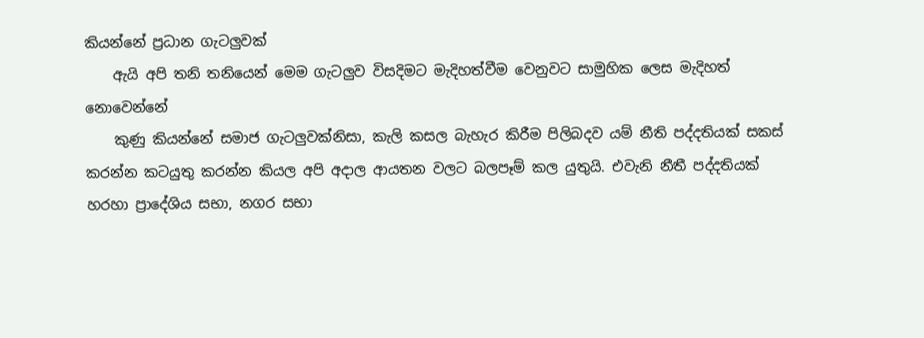කියන්නේ ප්‍රධාන ගැටලුවක්
    ඇයි අපි තනි තනියෙන් මෙම ගැටලුව විසදිමට මැදිහත්වීම වෙනුවට සාමුහික ලෙස මැදිහත් නොවෙන්නේ
    කුණු කියන්නේ සමාජ ගැටලුවක්නිසා, කැලි කසල බැහැර කිරීම පිලිබදව යම් නීති පද්දතියක් සකස් කරන්න කටයුතු කරන්න කියල අපි අදාල ආයතන වලට බලපෑම් කල යුතුයි. එවැනි නීතී පද්දතියක් හරහා ප්‍රාදේශිය සභා, නගර සභා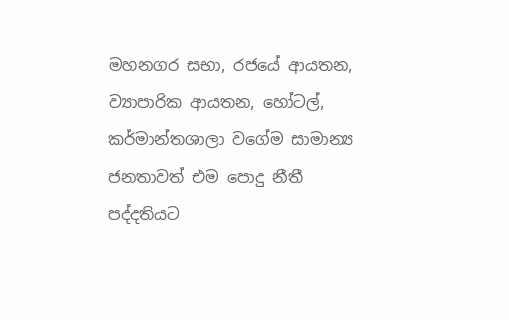මහනගර සභා, රජයේ ආයතන, ව්‍යාපාරික ආයතන, හෝටල්, කර්මාන්තශාලා වගේම සාමාන්‍ය ජනතාවත් එම පොදු නීතී පද්දතියට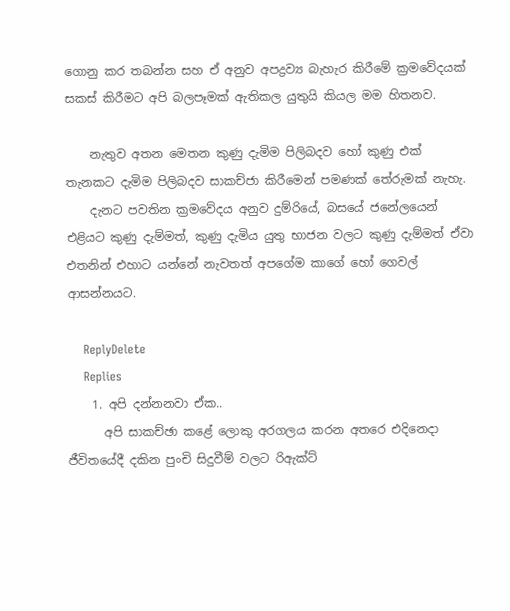ගොනු කර තබන්න සහ ඒ අනුව අපද්‍රව්‍ය බැහැර කිරීමේ ක්‍රමවේදයක් සකස් කිරීමට අපි බලපෑමක් ඇතිකල යුතුයි කියල මම හිතනව.

    නැතුව අතන මෙතන කුණු දැමිම පිලිබදව හෝ කුණු එක් තැනකට දැමිම පිලිබදව සාකච්ජා කිරීමෙන් පමණක් තේරුමක් නැහැ.
    දැනට පවතින ක්‍රමවේදය අනුව දුම්රියේ, බසයේ ජනේලයෙන් එළියට කුණු දැම්මත්, කුණු දැමිය යුතු භාජන වලට කුණු දැම්මත් ඒවා එතනින් එහාට යන්නේ නැවතත් අපගේම කාගේ හෝ ගෙවල් ආසන්නයට.

    ReplyDelete
    Replies
    1. අපි දන්නනවා ඒක..
      අපි සාකච්ඡා කළේ ලොකු අරගලය කරන අතරෙ එදිනෙදා ජීවිතයේදී දකින පුංචි සිදුවීම් වලට රිඇක්ට්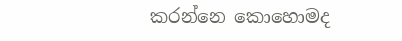කරන්නෙ කොහොමද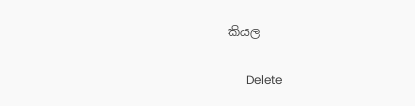කියල

      Delete